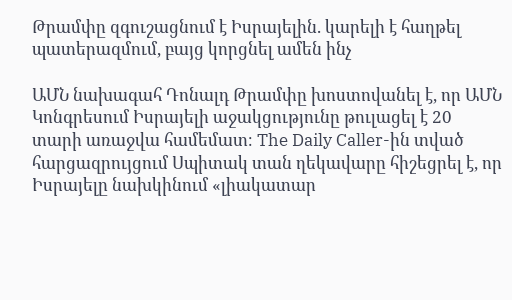Թրամփը զգուշացնում է Իսրայելին. կարելի է հաղթել պատերազմում, բայց կորցնել ամեն ինչ

ԱՄՆ նախագահ Դոնալդ Թրամփը խոստովանել է, որ ԱՄՆ Կոնգրեսում Իսրայելի աջակցությունը թուլացել է 20 տարի առաջվա համեմատ։ The Daily Caller-ին տված հարցազրույցում Սպիտակ տան ղեկավարը հիշեցրել է, որ Իսրայելը նախկինում «լիակատար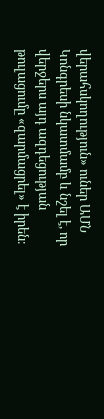վերահսկողություն» ուներ ԱՄՆ Կոնգրեսի նկատմամբ և նշել է, որ վերջերս այդ ազդեցության թուլացումը «զարմացրել» է իրեն։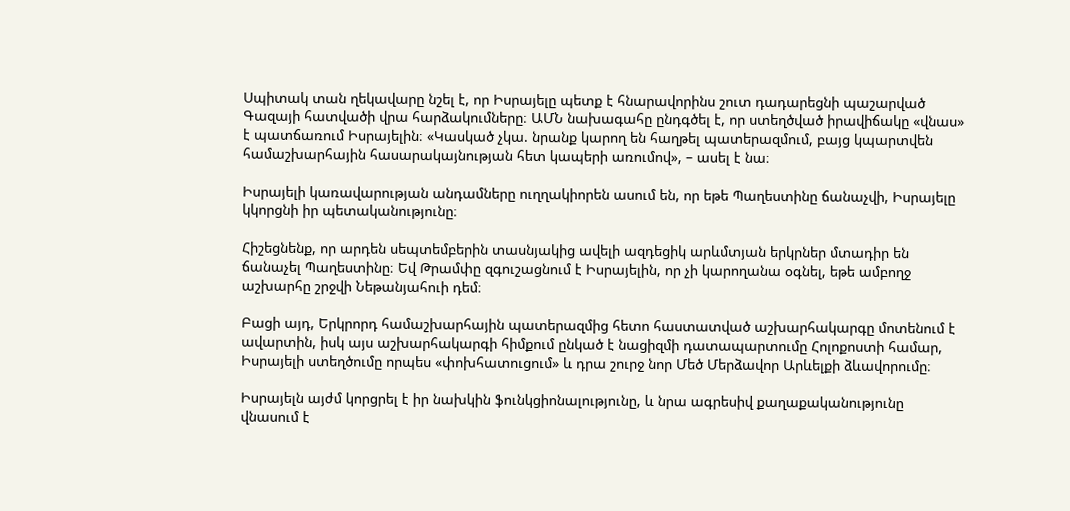Սպիտակ տան ղեկավարը նշել է, որ Իսրայելը պետք է հնարավորինս շուտ դադարեցնի պաշարված Գազայի հատվածի վրա հարձակումները։ ԱՄՆ նախագահը ընդգծել է, որ ստեղծված իրավիճակը «վնաս» է պատճառում Իսրայելին։ «Կասկած չկա. նրանք կարող են հաղթել պատերազմում, բայց կպարտվեն համաշխարհային հասարակայնության հետ կապերի առումով», – ասել է նա։

Իսրայելի կառավարության անդամները ուղղակիորեն ասում են, որ եթե Պաղեստինը ճանաչվի, Իսրայելը կկորցնի իր պետականությունը։

Հիշեցնենք, որ արդեն սեպտեմբերին տասնյակից ավելի ազդեցիկ արևմտյան երկրներ մտադիր են ճանաչել Պաղեստինը։ Եվ Թրամփը զգուշացնում է Իսրայելին, որ չի կարողանա օգնել, եթե ամբողջ աշխարհը շրջվի Նեթանյահուի դեմ։

Բացի այդ, Երկրորդ համաշխարհային պատերազմից հետո հաստատված աշխարհակարգը մոտենում է ավարտին, իսկ այս աշխարհակարգի հիմքում ընկած է նացիզմի դատապարտումը Հոլոքոստի համար, Իսրայելի ստեղծումը որպես «փոխհատուցում» և դրա շուրջ նոր Մեծ Մերձավոր Արևելքի ձևավորումը։

Իսրայելն այժմ կորցրել է իր նախկին ֆունկցիոնալությունը, և նրա ագրեսիվ քաղաքականությունը վնասում է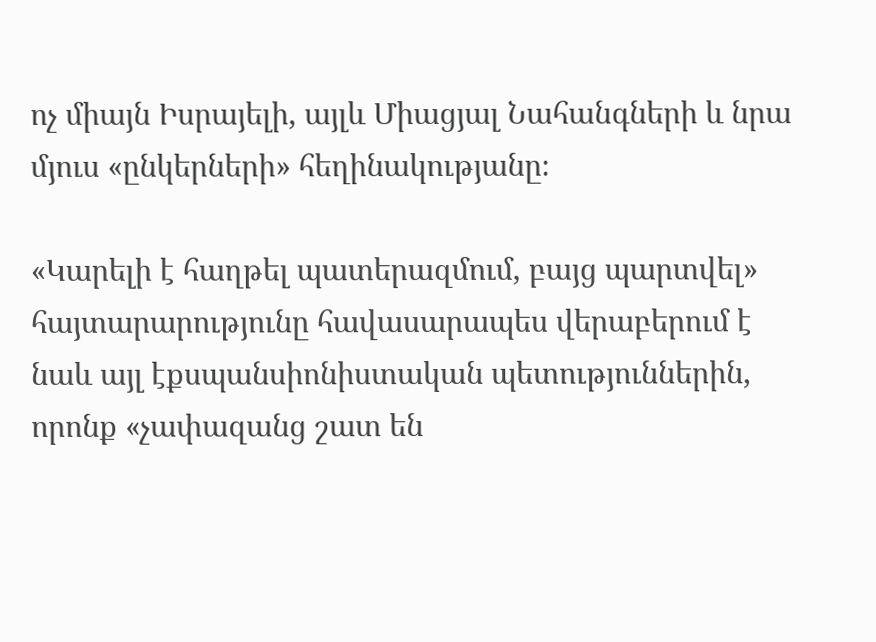ոչ միայն Իսրայելի, այլև Միացյալ Նահանգների և նրա մյուս «ընկերների» հեղինակությանը։

«Կարելի է հաղթել պատերազմում, բայց պարտվել» հայտարարությունը հավասարապես վերաբերում է նաև այլ էքսպանսիոնիստական պետություններին, որոնք «չափազանց շատ են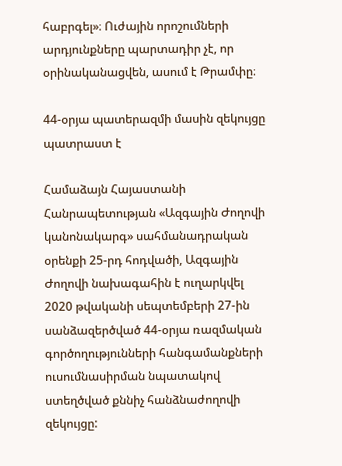հաբրգել»։ Ուժային որոշումների արդյունքները պարտադիր չէ, որ օրինականացվեն, ասում է Թրամփը։

44-օրյա պատերազմի մասին զեկույցը պատրաստ է

Համաձայն Հայաստանի Հանրապետության «Ազգային Ժողովի կանոնակարգ» սահմանադրական օրենքի 25-րդ հոդվածի, Ազգային Ժողովի նախագահին է ուղարկվել 2020 թվականի սեպտեմբերի 27-ին սանձազերծված 44-օրյա ռազմական գործողությունների հանգամանքների ուսումնասիրման նպատակով ստեղծված քննիչ հանձնաժողովի զեկույցը: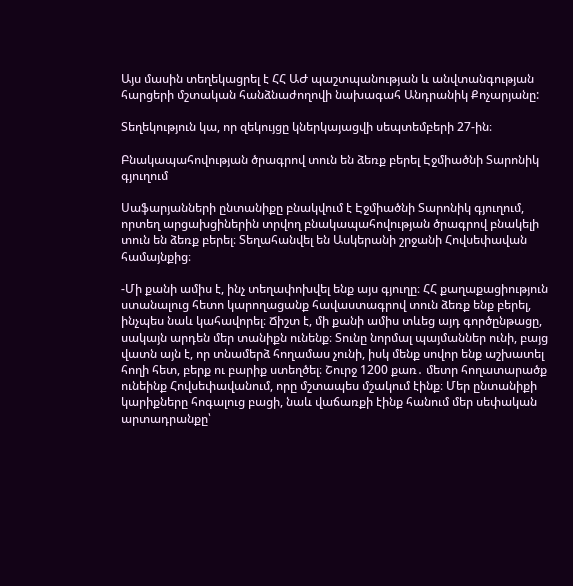Այս մասին տեղեկացրել է ՀՀ ԱԺ պաշտպանության և անվտանգության հարցերի մշտական հանձնաժողովի նախագահ Անդրանիկ Քոչարյանը:

Տեղեկություն կա, որ զեկույցը կներկայացվի սեպտեմբերի 27-ին։

Բնակապահովության ծրագրով տուն են ձեռք բերել Էջմիածնի Տարոնիկ գյուղում

Սաֆարյանների ընտանիքը բնակվում է Էջմիածնի Տարոնիկ գյուղում, որտեղ արցախցիներին տրվող բնակապահովության ծրագրով բնակելի տուն են ձեռք բերել։ Տեղահանվել են Ասկերանի շրջանի Հովսեփավան համայնքից։

-Մի քանի ամիս է, ինչ տեղափոխվել ենք այս գյուղը։ ՀՀ քաղաքացիություն ստանալուց հետո կարողացանք հավաստագրով տուն ձեռք ենք բերել, ինչպես նաև կահավորել։ Ճիշտ է, մի քանի ամիս տևեց այդ գործընթացը, սակայն արդեն մեր տանիքն ունենք։ Տունը նորմալ պայմաններ ունի, բայց վատն այն է, որ տնամերձ հողամաս չունի, իսկ մենք սովոր ենք աշխատել հողի հետ, բերք ու բարիք ստեղծել։ Շուրջ 1200 քառ․ մետր հողատարածք ունեինք Հովսեփավանում, որը մշտապես մշակում էինք։ Մեր ընտանիքի կարիքները հոգալուց բացի, նաև վաճառքի էինք հանում մեր սեփական արտադրանքը՝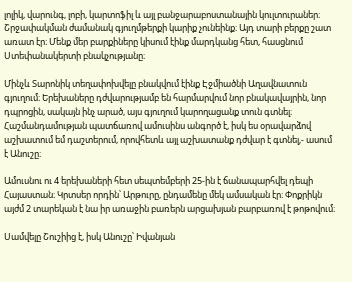լոլիկ, վարունգ, լոբի, կարտոֆիլ և այլ բանջարաբոստանային կուլտուրաներ։ Շրջափակման ժամանակ գյուղմթերքի կարիք չունեինք։ Այդ տարի բերքը շատ առատ էր։ Մենք մեր բարքիները կիսում էինք մարդկանց հետ, հասցնում Ստեփանակերտի բնակչությանը։

Մինչև Տարոնիկ տեղափոխվելը բնակվում էինք Էջմիածնի Աղավնատուն գյուղում։ Երեխաները դժվարությամբ են հարմարվում նոր բնակավայրին, նոր դպրոցին, սակայն ինչ արած, այս գյուղում կարողացանք տուն գտնել։ Հաշմանդամության պատճառով ամուսինս անգործ է, իսկ ես օրավարձով աշխատում եմ դաշտերում, որովհետև այլ աշխատանք դժվար է գտնել,- ասում է Անուշը։

Ամուսնու ու 4 երեխաների հետ սեպտեմբերի 25-ին է ճանապարհվել դեպի Հայաստան։ Կրտսեր որդին՝ Արթուրը, ընդամենը մեկ ամսական էր։ Փոքրիկն այժմ 2 տարեկան է նա իր առաջին բառերն արցախյան բարբառով է թոթովում։

Սամվելը Շուշիից է, իսկ Անուշը՝ Իվանյան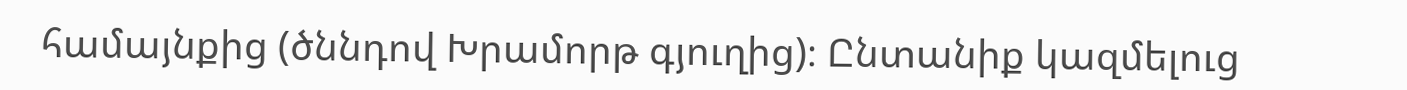համայնքից (ծննդով Խրամորթ գյուղից)։ Ընտանիք կազմելուց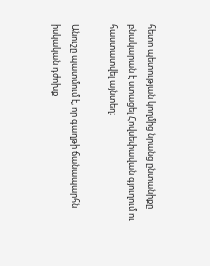հետո պետության կողմից նրանց ընտանիքը բնակարան է ստացել Հովսեփավան գյուղում ու հաստատվել այնտեղ։

Անուշը պատմում է, որ գաղթի ճանապարհն իսկական դժոխք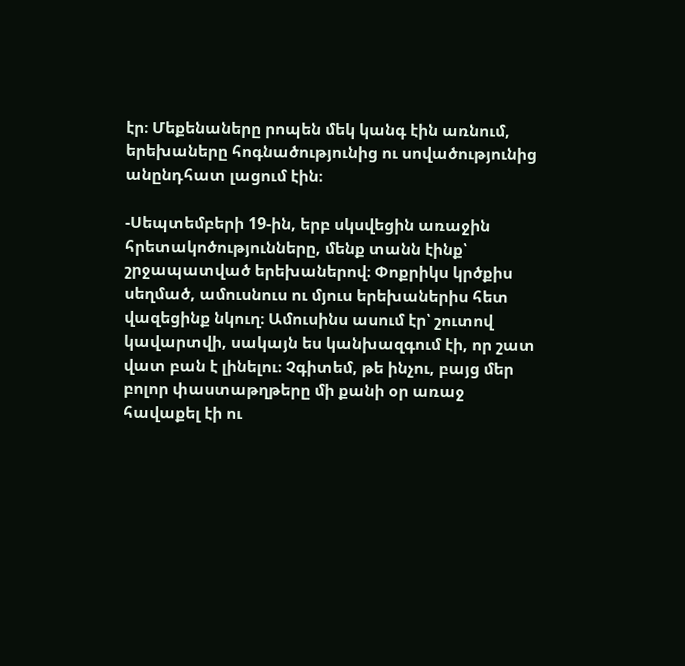էր։ Մեքենաները րոպեն մեկ կանգ էին առնում, երեխաները հոգնածությունից ու սովածությունից անընդհատ լացում էին։

-Սեպտեմբերի 19-ին, երբ սկսվեցին առաջին հրետակոծությունները, մենք տանն էինք՝ շրջապատված երեխաներով։ Փոքրիկս կրծքիս սեղմած, ամուսնուս ու մյուս երեխաներիս հետ վազեցինք նկուղ։ Ամուսինս ասում էր՝ շուտով կավարտվի, սակայն ես կանխազգում էի, որ շատ վատ բան է լինելու։ Չգիտեմ, թե ինչու, բայց մեր բոլոր փաստաթղթերը մի քանի օր առաջ հավաքել էի ու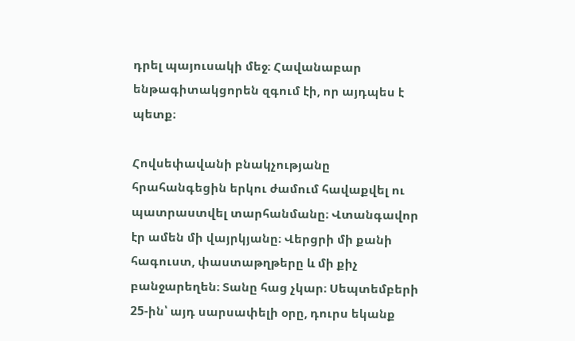դրել պայուսակի մեջ։ Հավանաբար ենթագիտակցորեն զգում էի, որ այդպես է պետք։

Հովսեփավանի բնակչությանը հրահանգեցին երկու ժամում հավաքվել ու պատրաստվել տարհանմանը։ Վտանգավոր էր ամեն մի վայրկյանը։ Վերցրի մի քանի հագուստ, փաստաթղթերը և մի քիչ բանջարեղեն։ Տանը հաց չկար։ Սեպտեմբերի 25-ին՝ այդ սարսափելի օրը, դուրս եկանք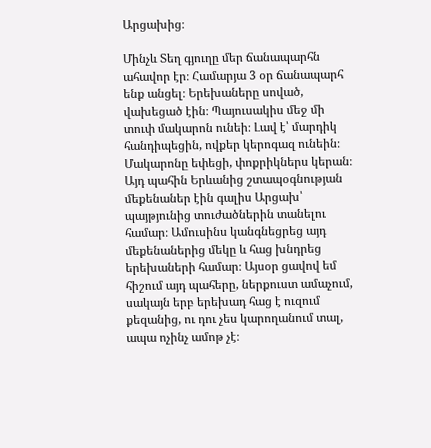Արցախից։

Մինչև Տեղ գյուղը մեր ճանապարհն ահավոր էր։ Համարյա 3 օր ճանապարհ ենք անցել։ Երեխաները սոված, վախեցած էին։ Պայուսակիս մեջ մի տուփ մակարոն ունեի։ Լավ է՝ մարդիկ հանդիպեցին, ովքեր կերոգազ ունեին։ Մակարոնը եփեցի, փոքրիկներս կերան։ Այդ պահին Երևանից շտապօգնության մեքենաներ էին գալիս Արցախ՝ պայթյունից տուժածներին տանելու համար։ Ամուսինս կանգնեցրեց այդ մեքենաներից մեկը և հաց խնդրեց երեխաների համար։ Այսօր ցավով եմ հիշում այդ պահերը, ներքուստ ամաչում, սակայն երբ երեխադ հաց է ուզում քեզանից, ու դու չես կարողանում տալ, ապա ոչինչ ամոթ չէ։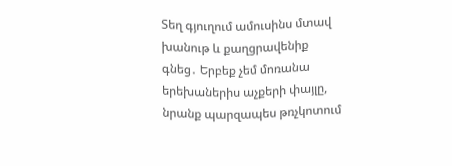Տեղ գյուղում ամուսինս մտավ խանութ և քաղցրավենիք գնեց․ Երբեք չեմ մոռանա երեխաներիս աչքերի փայլը, նրանք պարզապես թռչկոտում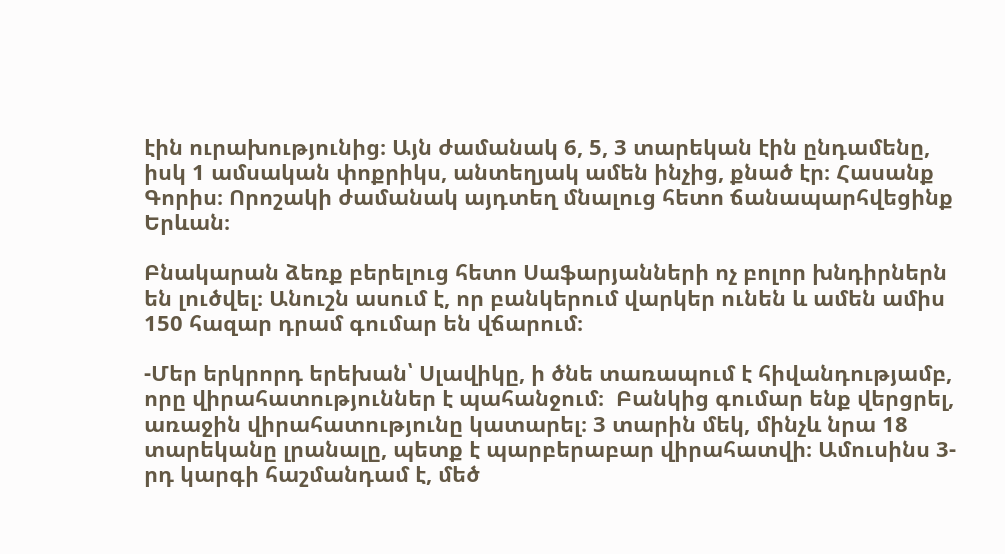էին ուրախությունից։ Այն ժամանակ 6, 5, 3 տարեկան էին ընդամենը, իսկ 1 ամսական փոքրիկս, անտեղյակ ամեն ինչից, քնած էր։ Հասանք Գորիս։ Որոշակի ժամանակ այդտեղ մնալուց հետո ճանապարհվեցինք Երևան։

Բնակարան ձեռք բերելուց հետո Սաֆարյանների ոչ բոլոր խնդիրներն են լուծվել։ Անուշն ասում է, որ բանկերում վարկեր ունեն և ամեն ամիս 150 հազար դրամ գումար են վճարում։

-Մեր երկրորդ երեխան՝ Սլավիկը, ի ծնե տառապում է հիվանդությամբ, որը վիրահատություններ է պահանջում։  Բանկից գումար ենք վերցրել, առաջին վիրահատությունը կատարել։ 3 տարին մեկ, մինչև նրա 18 տարեկանը լրանալը, պետք է պարբերաբար վիրահատվի։ Ամուսինս 3-րդ կարգի հաշմանդամ է, մեծ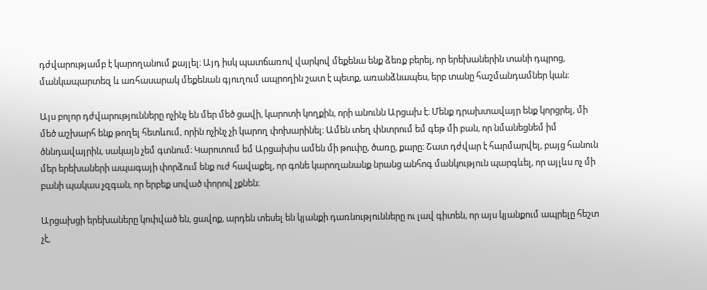դժվարությամբ է կարողանում քայլել։ Այդ իսկ պատճառով վարկով մեքենա ենք ձեռք բերել, որ երեխաներին տանի դպրոց, մանկապարտեզ և առհասարակ մեքենան գյուղում ապրողին շատ է պետք, առանձնապես, երբ տանը հաշմանդամներ կան։

Այս բոլոր դժվարությունները ոչինչ են մեր մեծ ցավի, կարոտի կողքին, որի անունն Արցախ է։ Մենք դրախտավայր ենք կորցրել, մի մեծ աշխարհ ենք թողել հետևում, որին ոչինչ չի կարող փոխարինել։ Ամեն տեղ փնտրում եմ գեթ մի բան, որ նմանեցնեմ իմ ծննդավայրին, սակայն չեմ գտնում։ Կարոտում եմ Արցախիս ամեն մի թուփը, ծառը, քարը։ Շատ դժվար է հարմարվել, բայց հանուն մեր երեխաների ապագայի փորձում ենք ուժ հավաքել, որ գոնե կարողանանք նրանց անհոգ մանկություն պարգևել, որ այլևս ոչ մի բանի պակաս չզգան, որ երբեք սոված փորով չքնեն։

Արցախցի երեխաները կոփված են, ցավոք, արդեն տեսել են կյանքի դառնությունները ու լավ գիտեն, որ այս կյանքում ապրելը հեշտ չէ,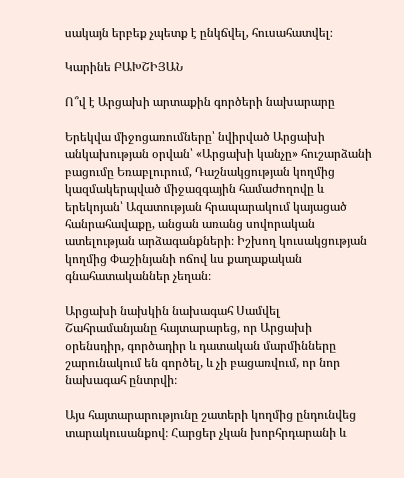սակայն երբեք չպետք է ընկճվել, հուսահատվել։

Կարինե ԲԱԽՇԻՅԱՆ

Ո՞վ է Արցախի արտաքին գործերի նախարարը

Երեկվա միջոցառումները՝ նվիրված Արցախի անկախության օրվան՝ «Արցախի կանչը» հուշարձանի բացումը Եռաբլուրում, Դաշնակցության կողմից կազմակերպված միջազգային համաժողովը և երեկոյան՝ Ազատության հրապարակում կայացած հանրահավաքը, անցան առանց սովորական ատելության արձագանքների։ Իշխող կուսակցության կողմից Փաշինյանի ոճով ևս քաղաքական գնահատականներ չեղան։

Արցախի նախկին նախագահ Սամվել Շահրամանյանը հայտարարեց, որ Արցախի օրենսդիր, գործադիր և դատական մարմինները շարունակում են գործել, և չի բացառվում, որ նոր նախագահ ընտրվի։

Այս հայտարարությունը շատերի կողմից ընդունվեց տարակուսանքով։ Հարցեր չկան խորհրդարանի և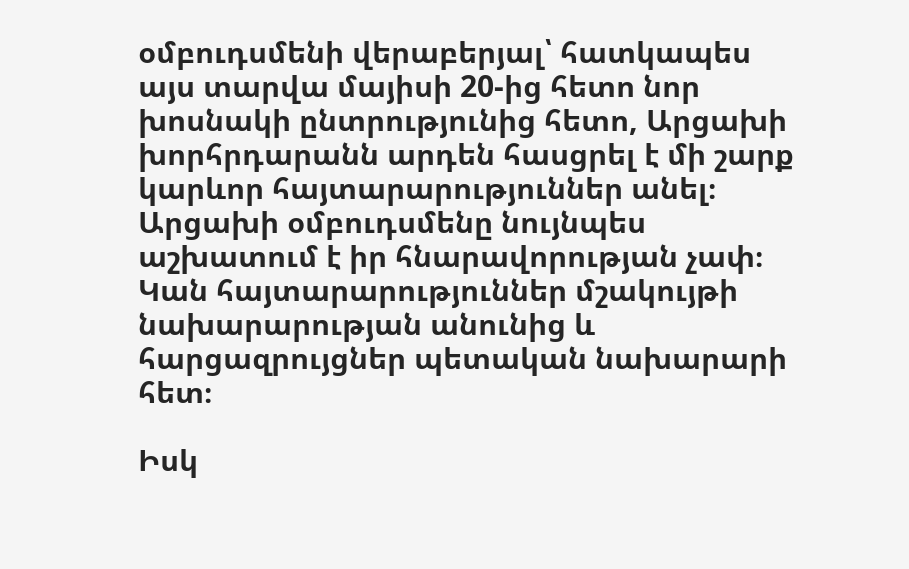օմբուդսմենի վերաբերյալ՝ հատկապես այս տարվա մայիսի 20-ից հետո նոր խոսնակի ընտրությունից հետո, Արցախի խորհրդարանն արդեն հասցրել է մի շարք կարևոր հայտարարություններ անել։ Արցախի օմբուդսմենը նույնպես աշխատում է իր հնարավորության չափ։ Կան հայտարարություններ մշակույթի նախարարության անունից և հարցազրույցներ պետական նախարարի հետ։

Իսկ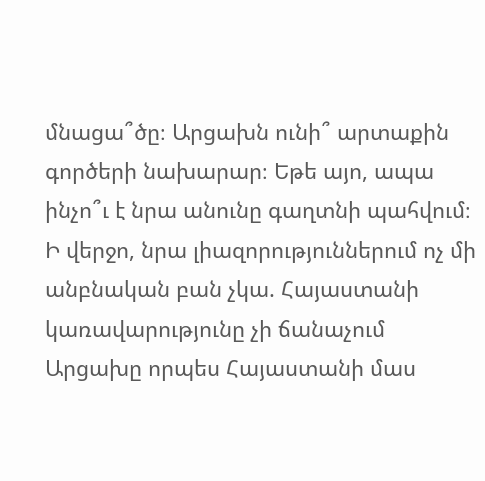մնացա՞ծը։ Արցախն ունի՞ արտաքին գործերի նախարար։ Եթե այո, ապա ինչո՞ւ է նրա անունը գաղտնի պահվում։ Ի վերջո, նրա լիազորություններում ոչ մի անբնական բան չկա. Հայաստանի կառավարությունը չի ճանաչում Արցախը որպես Հայաստանի մաս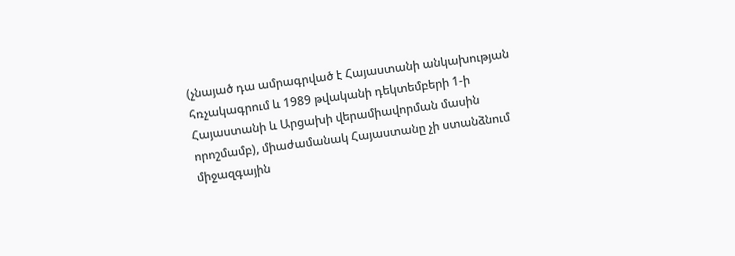(չնայած դա ամրագրված է Հայաստանի անկախության հռչակագրում և 1989 թվականի դեկտեմբերի 1-ի Հայաստանի և Արցախի վերամիավորման մասին որոշմամբ), միաժամանակ Հայաստանը չի ստանձնում միջազգային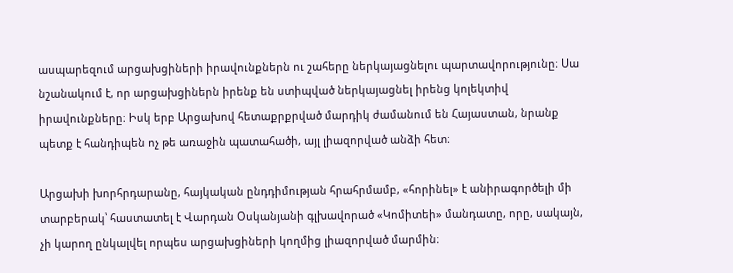ասպարեզում արցախցիների իրավունքներն ու շահերը ներկայացնելու պարտավորությունը։ Սա նշանակում է, որ արցախցիներն իրենք են ստիպված ներկայացնել իրենց կոլեկտիվ իրավունքները։ Իսկ երբ Արցախով հետաքրքրված մարդիկ ժամանում են Հայաստան, նրանք պետք է հանդիպեն ոչ թե առաջին պատահածի, այլ լիազորված անձի հետ։

Արցախի խորհրդարանը, հայկական ընդդիմության հրահրմամբ, «հորինել» է անիրագործելի մի տարբերակ՝ հաստատել է Վարդան Օսկանյանի գլխավորած «Կոմիտեի» մանդատը, որը, սակայն, չի կարող ընկալվել որպես արցախցիների կողմից լիազորված մարմին։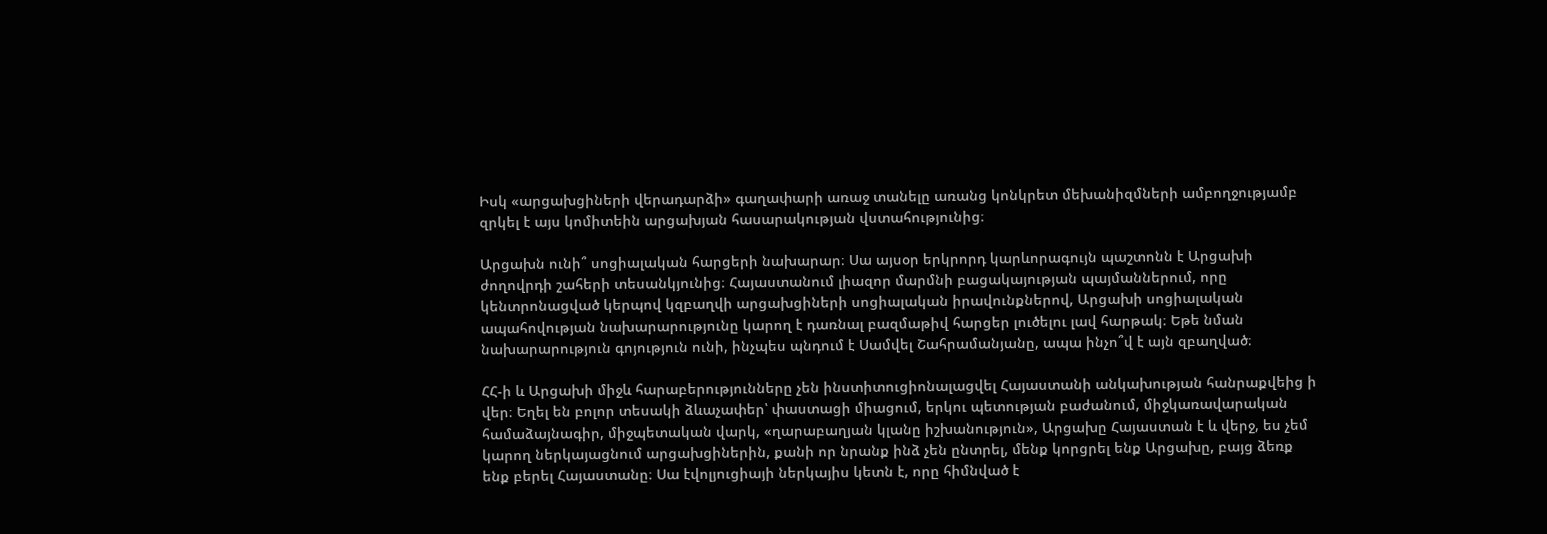Իսկ «արցախցիների վերադարձի» գաղափարի առաջ տանելը առանց կոնկրետ մեխանիզմների ամբողջությամբ զրկել է այս կոմիտեին արցախյան հասարակության վստահությունից։

Արցախն ունի՞ սոցիալական հարցերի նախարար։ Սա այսօր երկրորդ կարևորագույն պաշտոնն է Արցախի ժողովրդի շահերի տեսանկյունից։ Հայաստանում լիազոր մարմնի բացակայության պայմաններում, որը կենտրոնացված կերպով կզբաղվի արցախցիների սոցիալական իրավունքներով, Արցախի սոցիալական ապահովության նախարարությունը կարող է դառնալ բազմաթիվ հարցեր լուծելու լավ հարթակ։ Եթե նման նախարարություն գոյություն ունի, ինչպես պնդում է Սամվել Շահրամանյանը, ապա ինչո՞վ է այն զբաղված։

ՀՀ-ի և Արցախի միջև հարաբերությունները չեն ինստիտուցիոնալացվել Հայաստանի անկախության հանրաքվեից ի վեր։ Եղել են բոլոր տեսակի ձևաչափեր՝ փաստացի միացում, երկու պետության բաժանում, միջկառավարական համաձայնագիր, միջպետական վարկ, «ղարաբաղյան կլանը իշխանություն», Արցախը Հայաստան է և վերջ, ես չեմ կարող ներկայացնում արցախցիներին, քանի որ նրանք ինձ չեն ընտրել, մենք կորցրել ենք Արցախը, բայց ձեռք ենք բերել Հայաստանը։ Սա էվոլյուցիայի ներկայիս կետն է, որը հիմնված է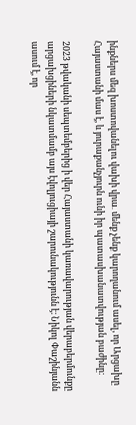ինքներս մեզ խոստովանելու վախի վրա․ մենք չենք կարողանում ասել, որ Արցախը Հայաստանի մաս է, և յուրաքանչյուրն ունի իր պատասխանատվության բաժինը։

2023 թվականի սեպտեմբերից ի վեր Հայաստանի կառավարության վերաբերմունքը արցախցիների նկատմամբ այս էվոլյուցիայի շարունակությունն է։ Նիկոլ Փաշինյանն ասում է, որ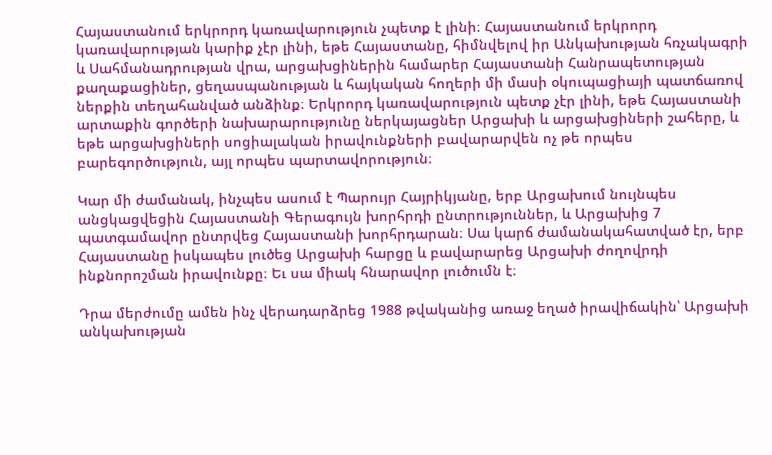Հայաստանում երկրորդ կառավարություն չպետք է լինի։ Հայաստանում երկրորդ կառավարության կարիք չէր լինի, եթե Հայաստանը, հիմնվելով իր Անկախության հռչակագրի և Սահմանադրության վրա, արցախցիներին համարեր Հայաստանի Հանրապետության քաղաքացիներ, ցեղասպանության և հայկական հողերի մի մասի օկուպացիայի պատճառով ներքին տեղահանված անձինք։ Երկրորդ կառավարություն պետք չէր լինի, եթե Հայաստանի արտաքին գործերի նախարարությունը ներկայացներ Արցախի և արցախցիների շահերը, և եթե արցախցիների սոցիալական իրավունքների բավարարվեն ոչ թե որպես բարեգործություն, այլ որպես պարտավորություն։

Կար մի ժամանակ, ինչպես ասում է Պարույր Հայրիկյանը, երբ Արցախում նույնպես անցկացվեցին Հայաստանի Գերագույն խորհրդի ընտրություններ, և Արցախից 7 պատգամավոր ընտրվեց Հայաստանի խորհրդարան։ Սա կարճ ժամանակահատված էր, երբ Հայաստանը իսկապես լուծեց Արցախի հարցը և բավարարեց Արցախի ժողովրդի ինքնորոշման իրավունքը։ Եւ սա միակ հնարավոր լուծումն է։

Դրա մերժումը ամեն ինչ վերադարձրեց 1988 թվականից առաջ եղած իրավիճակին՝ Արցախի անկախության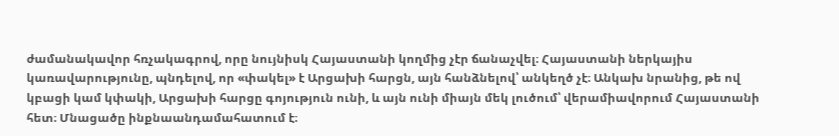ժամանակավոր հռչակագրով, որը նույնիսկ Հայաստանի կողմից չէր ճանաչվել։ Հայաստանի ներկայիս կառավարությունը, պնդելով, որ «փակել» է Արցախի հարցն, այն հանձնելով՝ անկեղծ չէ։ Անկախ նրանից, թե ով կբացի կամ կփակի, Արցախի հարցը գոյություն ունի, և այն ունի միայն մեկ լուծում՝ վերամիավորում Հայաստանի հետ։ Մնացածը ինքնաանդամահատում է։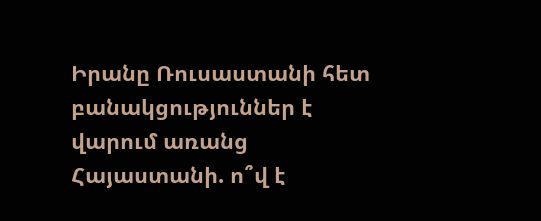Իրանը Ռուսաստանի հետ բանակցություններ է վարում առանց Հայաստանի. ո՞վ է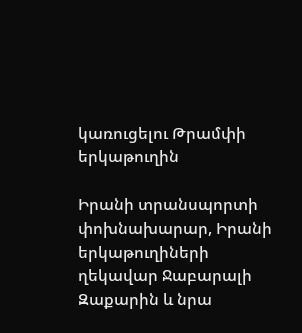կառուցելու Թրամփի երկաթուղին

Իրանի տրանսպորտի փոխնախարար, Իրանի երկաթուղիների ղեկավար Ջաբարալի Զաքարին և նրա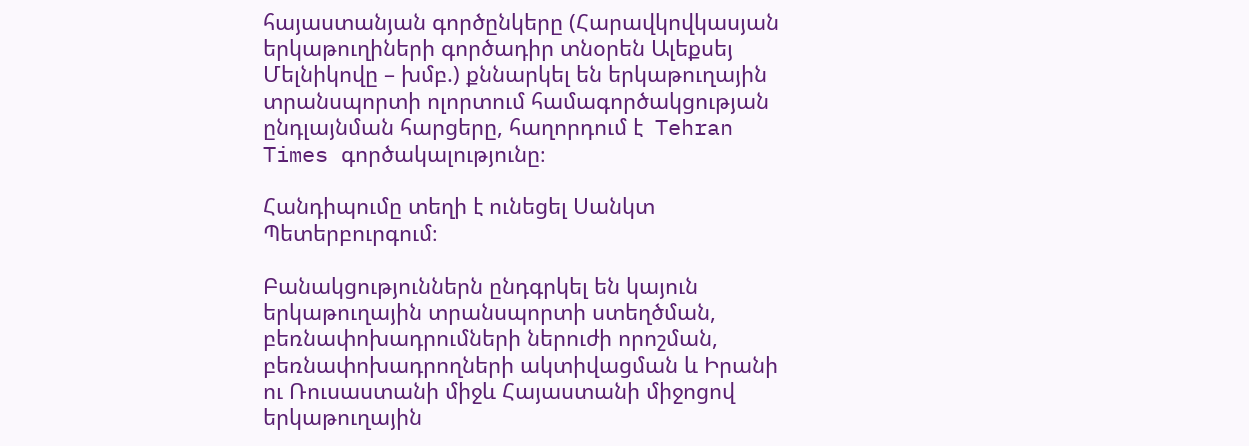հայաստանյան գործընկերը (Հարավկովկասյան երկաթուղիների գործադիր տնօրեն Ալեքսեյ Մելնիկովը – խմբ.) քննարկել են երկաթուղային տրանսպորտի ոլորտում համագործակցության ընդլայնման հարցերը, հաղորդում է  Tehran Times գործակալությունը։

Հանդիպումը տեղի է ունեցել Սանկտ Պետերբուրգում։

Բանակցություններն ընդգրկել են կայուն երկաթուղային տրանսպորտի ստեղծման, բեռնափոխադրումների ներուժի որոշման, բեռնափոխադրողների ակտիվացման և Իրանի ու Ռուսաստանի միջև Հայաստանի միջոցով երկաթուղային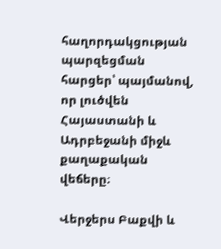հաղորդակցության պարզեցման հարցեր՝ պայմանով, որ լուծվեն Հայաստանի և Ադրբեջանի միջև քաղաքական վեճերը։

Վերջերս Բաքվի և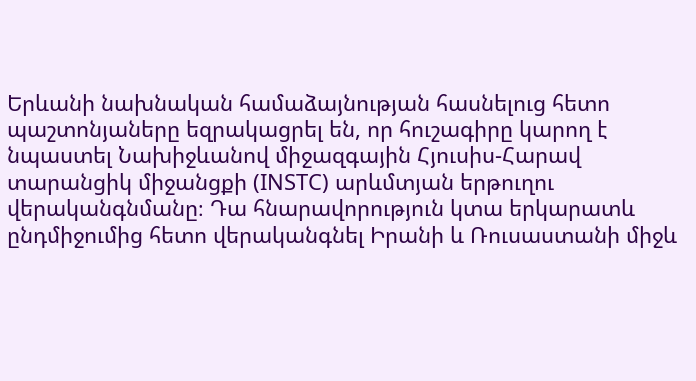Երևանի նախնական համաձայնության հասնելուց հետո պաշտոնյաները եզրակացրել են, որ հուշագիրը կարող է նպաստել Նախիջևանով միջազգային Հյուսիս-Հարավ տարանցիկ միջանցքի (INSTC) արևմտյան երթուղու վերականգնմանը։ Դա հնարավորություն կտա երկարատև ընդմիջումից հետո վերականգնել Իրանի և Ռուսաստանի միջև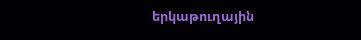երկաթուղային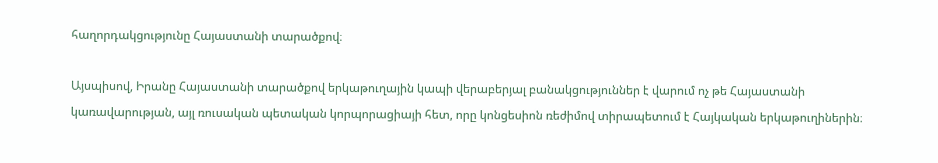հաղորդակցությունը Հայաստանի տարածքով։

Այսպիսով, Իրանը Հայաստանի տարածքով երկաթուղային կապի վերաբերյալ բանակցություններ է վարում ոչ թե Հայաստանի կառավարության, այլ ռուսական պետական կորպորացիայի հետ, որը կոնցեսիոն ռեժիմով տիրապետում է Հայկական երկաթուղիներին։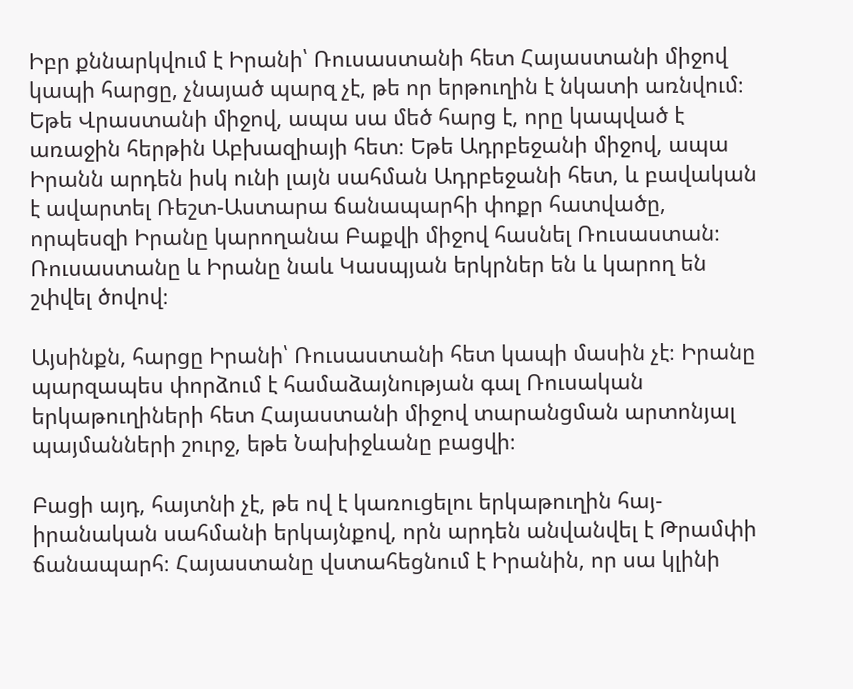Իբր քննարկվում է Իրանի՝ Ռուսաստանի հետ Հայաստանի միջով կապի հարցը, չնայած պարզ չէ, թե որ երթուղին է նկատի առնվում։ Եթե Վրաստանի միջով, ապա սա մեծ հարց է, որը կապված է առաջին հերթին Աբխազիայի հետ։ Եթե Ադրբեջանի միջով, ապա Իրանն արդեն իսկ ունի լայն սահման Ադրբեջանի հետ, և բավական է ավարտել Ռեշտ-Աստարա ճանապարհի փոքր հատվածը, որպեսզի Իրանը կարողանա Բաքվի միջով հասնել Ռուսաստան։ Ռուսաստանը և Իրանը նաև Կասպյան երկրներ են և կարող են շփվել ծովով։

Այսինքն, հարցը Իրանի՝ Ռուսաստանի հետ կապի մասին չէ։ Իրանը պարզապես փորձում է համաձայնության գալ Ռուսական երկաթուղիների հետ Հայաստանի միջով տարանցման արտոնյալ պայմանների շուրջ, եթե Նախիջևանը բացվի։

Բացի այդ, հայտնի չէ, թե ով է կառուցելու երկաթուղին հայ-իրանական սահմանի երկայնքով, որն արդեն անվանվել է Թրամփի ճանապարհ։ Հայաստանը վստահեցնում է Իրանին, որ սա կլինի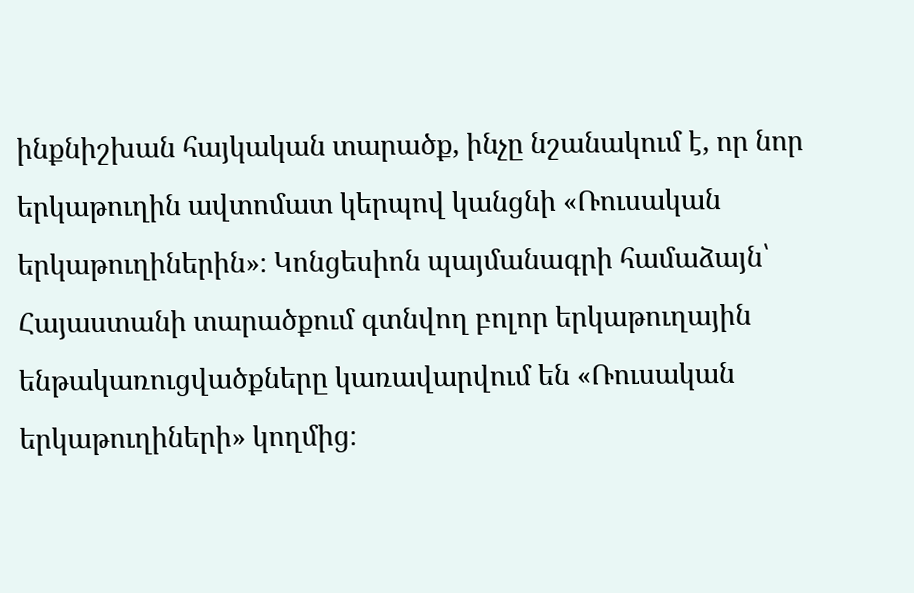ինքնիշխան հայկական տարածք, ինչը նշանակում է, որ նոր երկաթուղին ավտոմատ կերպով կանցնի «Ռուսական երկաթուղիներին»։ Կոնցեսիոն պայմանագրի համաձայն՝ Հայաստանի տարածքում գտնվող բոլոր երկաթուղային ենթակառուցվածքները կառավարվում են «Ռուսական երկաթուղիների» կողմից։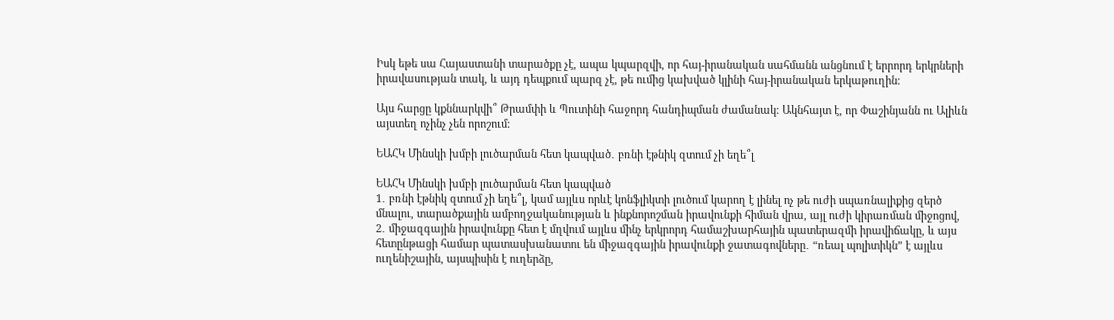Իսկ եթե սա Հայաստանի տարածքը չէ, ապա կպարզվի, որ հայ-իրանական սահմանն անցնում է երրորդ երկրների իրավասության տակ, և այդ դեպքում պարզ չէ, թե ումից կախված կլինի հայ-իրանական երկաթուղին։

Այս հարցը կքննարկվի՞ Թրամփի և Պուտինի հաջորդ հանդիպման ժամանակ։ Ակնհայտ է, որ Փաշինյանն ու Ալիևն այստեղ ոչինչ չեն որոշում։

ԵԱՀԿ Մինսկի խմբի լուծարման հետ կապված․ բռնի էթնիկ զտում չի եղե՞լ

ԵԱՀԿ Մինսկի խմբի լուծարման հետ կապված
1․ բռնի էթնիկ զտում չի եղե՞լ, կամ այլևս որևէ կոնֆլիկտի լուծում կարող է լինել ոչ թե ուժի սպառնալիքից զերծ մնալու, տարածքային ամբողջականության և ինքնորոշման իրավունքի հիման վրա, այլ ուժի կիրառման միջոցով,
2․ միջազգային իրավունքը հետ է մղվում այլևս մինչ երկրորդ համաշխարհային պատերազմի իրավիճակը, և այս հետընթացի համար պատասխանատու են միջազգային իրավունքի ջատագովները․ “ռեալ պոլիտիկն” է այլևս ուղենիշային, այսպիսին է ուղերձը,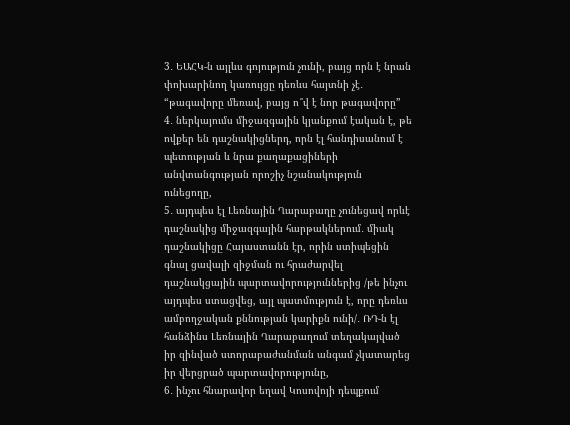3․ ԵԱՀԿ-ն այլևս գոյություն չունի, բայց որն է նրան փոխարինող կառույցը դեռևս հայտնի չէ․ “թագավորը մեռավ, բայց ո՞վ է նոր թագավորը”
4․ ներկայումս միջազգային կյանքում էական է, թե ովքեր են դաշնակիցներդ, որն էլ հանդիսանում է պետության և նրա քաղաքացիների անվտանգության որոշիչ նշանակություն ունեցողը,
5․ այդպես էլ Լեռնային Ղարաբաղը չունեցավ որևէ դաշնակից միջազգային հարթակներում․ միակ դաշնակիցը Հայաստանն էր, որին ստիպեցին գնալ ցավալի զիջման ու հրաժարվել դաշնակցային պարտավորություններից /թե ինչու այդպես ստացվեց, այլ պատմություն է, որը դեռևս ամբողջական քննության կարիքն ունի/․ ՌԴ-ն էլ հանձինս Լեռնային Ղարաբաղում տեղակայված իր զինված ստորաբաժանման անգամ չկատարեց իր վերցրած պարտավորությունը,
6․ ինչու հնարավոր եղավ Կոսովոյի դեպքում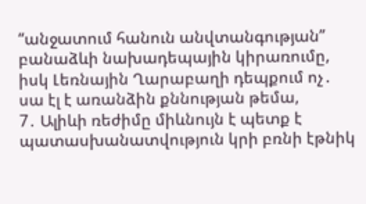“անջատում հանուն անվտանգության” բանաձևի նախադեպային կիրառումը, իսկ Լեռնային Ղարաբաղի դեպքում ոչ․ սա էլ է առանձին քննության թեմա,
7․ Ալիևի ռեժիմը միևնույն է պետք է պատասխանատվություն կրի բռնի էթնիկ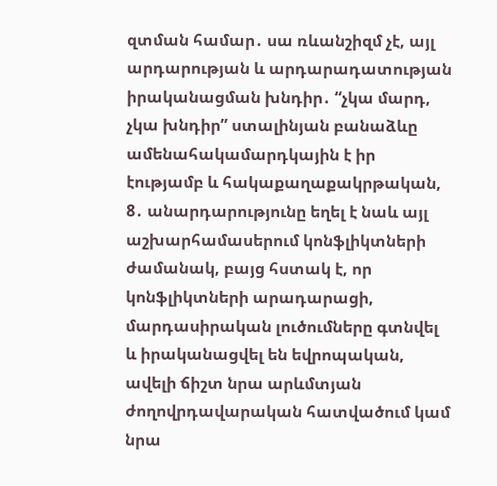զտման համար․ սա ռևանշիզմ չէ, այլ արդարության և արդարադատության իրականացման խնդիր․ “չկա մարդ, չկա խնդիր” ստալինյան բանաձևը ամենահակամարդկային է իր էությամբ և հակաքաղաքակրթական,
8․ անարդարությունը եղել է նաև այլ աշխարհամասերում կոնֆլիկտների ժամանակ, բայց հստակ է, որ կոնֆլիկտների արադարացի, մարդասիրական լուծումները գտնվել և իրականացվել են եվրոպական, ավելի ճիշտ նրա արևմտյան ժողովրդավարական հատվածում կամ նրա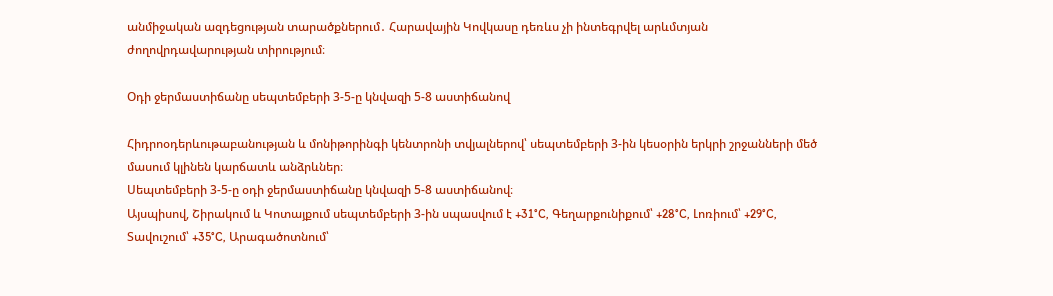անմիջական ազդեցության տարածքներում․ Հարավային Կովկասը դեռևս չի ինտեգրվել արևմտյան ժողովրդավարության տիրությում։

Օդի ջերմաստիճանը սեպտեմբերի 3-5-ը կնվազի 5-8 աստիճանով

Հիդրոօդերևութաբանության և մոնիթորինգի կենտրոնի տվյալներով՝ սեպտեմբերի 3-ին կեսօրին երկրի շրջանների մեծ մասում կլինեն կարճատև անձրևներ։
Սեպտեմբերի 3-5-ը օդի ջերմաստիճանը կնվազի 5-8 աստիճանով։
Այսպիսով, Շիրակում և Կոտայքում սեպտեմբերի 3-ին սպասվում է +31°C, Գեղարքունիքում՝ +28°C, Լոռիում՝ +29°C, Տավուշում՝ +35°C, Արագածոտնում՝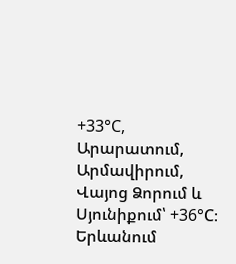+33°C, Արարատում, Արմավիրում, Վայոց Ձորում և Սյունիքում՝ +36°C։
Երևանում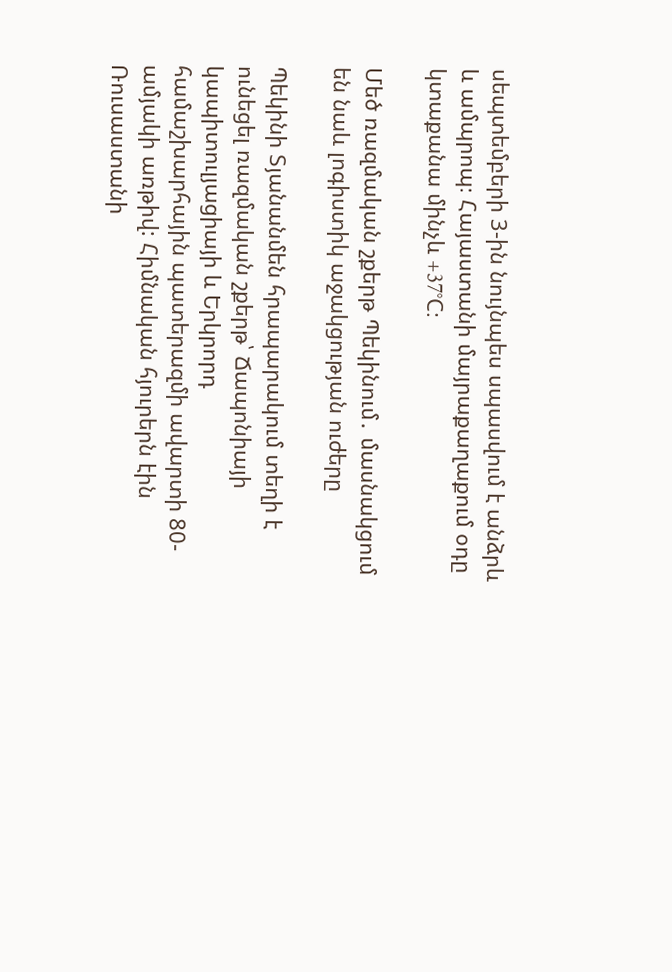սեպտեմբերի 3-ին նույնպես սպասվում է անձրև և ամպրոպ։ Հայաստանի մայրաքաղաքում օդը կտաքանա մինչև +37°C։

Մեծ ռազմական շքերթ Պեկինում․ մասնակցում են նաև լոգիստիկ աջակցության ուժերը

Պեկինի Տյանանմեն հրապարակում տեղի է ունեցել ռազմական շքերթ՝ Ճապոնիայի կապիտուլյացիայի և Երկրորդ համաշխարհային պատերազմի ավարտի 80-ամյակի առթիվ: Հիմնական հյուրերն էին Ռուսաստանի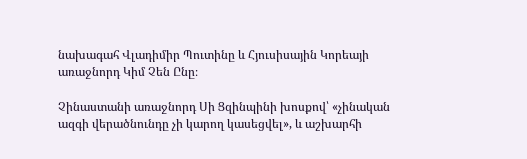նախագահ Վլադիմիր Պուտինը և Հյուսիսային Կորեայի առաջնորդ Կիմ Չեն Ընը։

Չինաստանի առաջնորդ Սի Ցզինպինի խոսքով՝ «չինական ազգի վերածնունդը չի կարող կասեցվել», և աշխարհի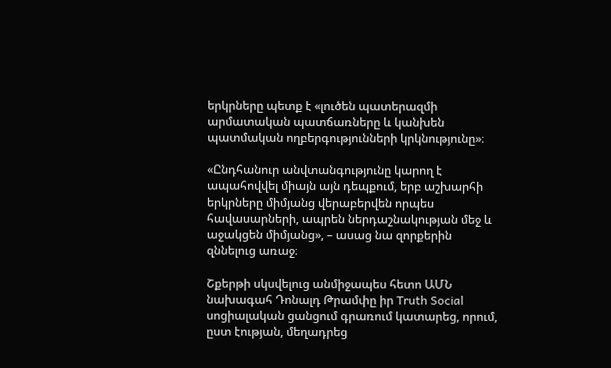երկրները պետք է «լուծեն պատերազմի արմատական պատճառները և կանխեն պատմական ողբերգությունների կրկնությունը»։

«Ընդհանուր անվտանգությունը կարող է ապահովվել միայն այն դեպքում, երբ աշխարհի երկրները միմյանց վերաբերվեն որպես հավասարների, ապրեն ներդաշնակության մեջ և աջակցեն միմյանց», – ասաց նա զորքերին զննելուց առաջ։

Շքերթի սկսվելուց անմիջապես հետո ԱՄՆ նախագահ Դոնալդ Թրամփը իր Truth Social սոցիալական ցանցում գրառում կատարեց, որում, ըստ էության, մեղադրեց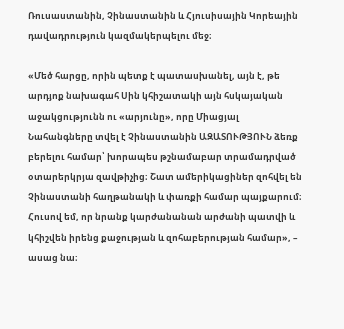Ռուսաստանին, Չինաստանին և Հյուսիսային Կորեային դավադրություն կազմակերպելու մեջ։

«Մեծ հարցը, որին պետք է պատասխանել, այն է, թե արդյոք նախագահ Սին կհիշատակի այն հսկայական աջակցությունն ու «արյունը», որը Միացյալ Նահանգները տվել է Չինաստանին ԱԶԱՏՈՒԹՅՈՒՆ ձեռք բերելու համար՝ խորապես թշնամաբար տրամադրված օտարերկրյա զավթիչից։ Շատ ամերիկացիներ զոհվել են Չինաստանի հաղթանակի և փառքի համար պայքարում։ Հուսով եմ, որ նրանք կարժանանան արժանի պատվի և կհիշվեն իրենց քաջության և զոհաբերության համար», – ասաց նա։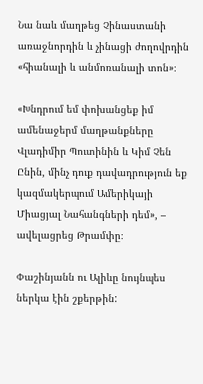Նա նաև մաղթեց Չինաստանի առաջնորդին և չինացի ժողովրդին «հիանալի և անմոռանալի տոն»։

«Խնդրում եմ փոխանցեք իմ ամենաջերմ մաղթանքները Վլադիմիր Պուտինին և Կիմ Չեն Ընին, մինչ դուք դավադրություն եք կազմակերպում Ամերիկայի Միացյալ Նահանգների դեմ», – ավելացրեց Թրամփը։

Փաշինյանն ու Ալիևը նույնպես ներկա էին շքերթին: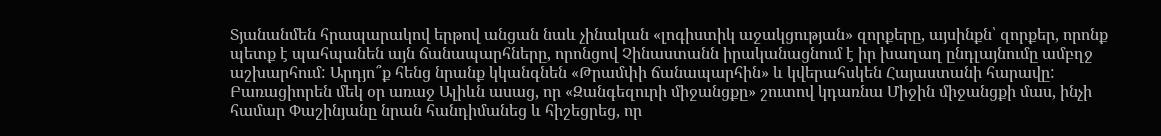Տյանանմեն հրապարակով երթով անցան նաև չինական «լոգիստիկ աջակցության» զորքերը, այսինքն՝ զորքեր, որոնք պետք է պահպանեն այն ճանապարհները, որոնցով Չինաստանն իրականացնում է իր խաղաղ ընդլայնումը ամբղջ աշխարհում: Արդյո՞ք հենց նրանք կկանգնեն «Թրամփի ճանապարհին» և կվերահսկեն Հայաստանի հարավը: Բառացիորեն մեկ օր առաջ Ալիևն ասաց, որ «Զանգեզուրի միջանցքը» շուտով կդառնա Միջին միջանցքի մաս, ինչի համար Փաշինյանը նրան հանդիմանեց և հիշեցրեց, որ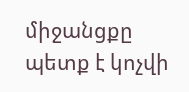միջանցքը պետք է կոչվի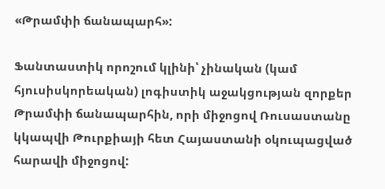«Թրամփի ճանապարհ»:

Ֆանտաստիկ որոշում կլինի՝ չինական (կամ հյուսիսկորեական) լոգիստիկ աջակցության զորքեր Թրամփի ճանապարհին, որի միջոցով Ռուսաստանը կկապվի Թուրքիայի հետ Հայաստանի օկուպացված հարավի միջոցով: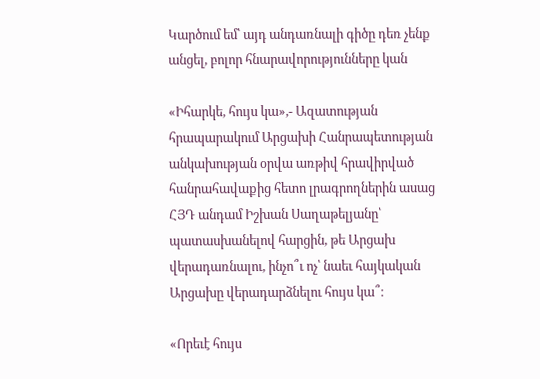Կարծում եմ՝ այդ անդառնալի գիծը դեռ չենք անցել, բոլոր հնարավորությունները կան

«Իհարկե, հույս կա»,- Ազատության հրապարակում Արցախի Հանրապետության անկախության օրվա առթիվ հրավիրված հանրահավաքից հետո լրագրողներին ասաց ՀՅԴ անդամ Իշխան Սաղաթելյանը՝ պատասխանելով հարցին, թե Արցախ վերադառնալու, ինչո՞ւ ոչ՝ նաեւ հայկական Արցախը վերադարձնելու հույս կա՞։

«Որեւէ հույս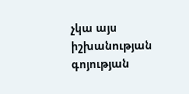չկա այս իշխանության գոյության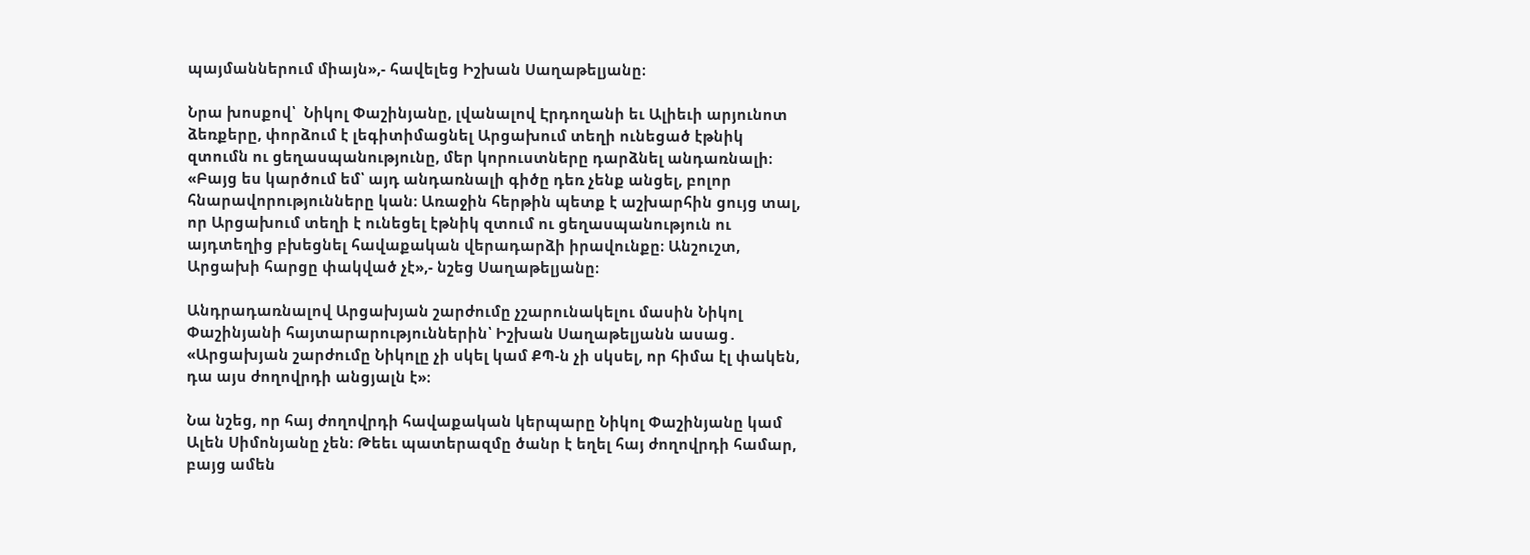պայմաններում միայն»,- հավելեց Իշխան Սաղաթելյանը։

Նրա խոսքով՝  Նիկոլ Փաշինյանը, լվանալով Էրդողանի եւ Ալիեւի արյունոտ ձեռքերը, փորձում է լեգիտիմացնել Արցախում տեղի ունեցած էթնիկ զտումն ու ցեղասպանությունը, մեր կորուստները դարձնել անդառնալի։ «Բայց ես կարծում եմ՝ այդ անդառնալի գիծը դեռ չենք անցել, բոլոր հնարավորությունները կան։ Առաջին հերթին պետք է աշխարհին ցույց տալ, որ Արցախում տեղի է ունեցել էթնիկ զտում ու ցեղասպանություն ու այդտեղից բխեցնել հավաքական վերադարձի իրավունքը։ Անշուշտ, Արցախի հարցը փակված չէ»,- նշեց Սաղաթելյանը։

Անդրադառնալով Արցախյան շարժումը չշարունակելու մասին Նիկոլ Փաշինյանի հայտարարություններին՝ Իշխան Սաղաթելյանն ասաց․ «Արցախյան շարժումը Նիկոլը չի սկել կամ ՔՊ-ն չի սկսել, որ հիմա էլ փակեն, դա այս ժողովրդի անցյալն է»։

Նա նշեց, որ հայ ժողովրդի հավաքական կերպարը Նիկոլ Փաշինյանը կամ Ալեն Սիմոնյանը չեն։ Թեեւ պատերազմը ծանր է եղել հայ ժողովրդի համար, բայց ամեն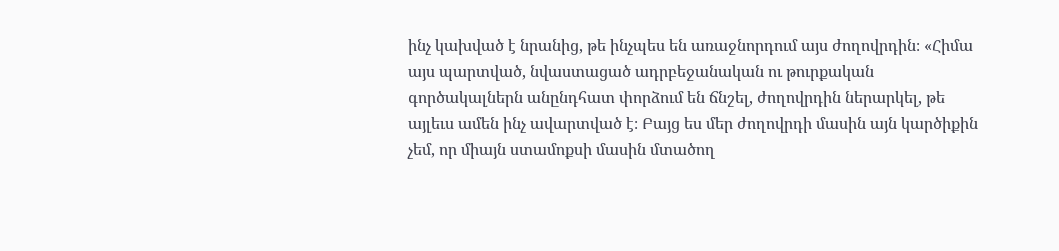ինչ կախված է նրանից, թե ինչպես են առաջնորդում այս ժողովրդին։ «Հիմա այս պարտված, նվաստացած ադրբեջանական ու թուրքական գործակալներն անընդհատ փորձում են ճնշել, ժողովրդին ներարկել, թե այլեւս ամեն ինչ ավարտված է։ Բայց ես մեր ժողովրդի մասին այն կարծիքին չեմ, որ միայն ստամոքսի մասին մտածող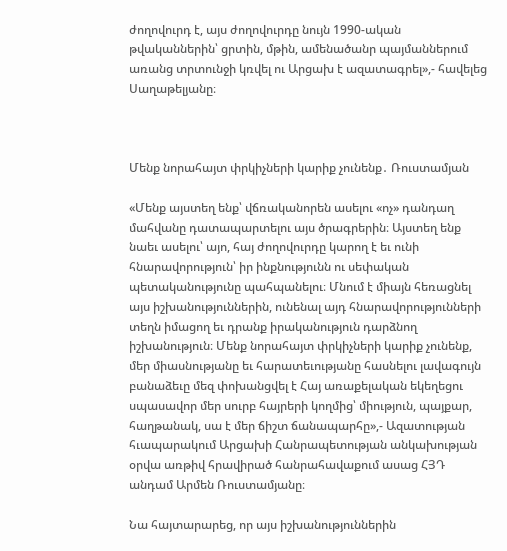ժողովուրդ է, այս ժողովուրդը նույն 1990-ական թվականներին՝ ցրտին, մթին, ամենածանր պայմաններում առանց տրտունջի կռվել ու Արցախ է ազատագրել»,- հավելեց Սաղաթելյանը։



Մենք նորահայտ փրկիչների կարիք չունենք․ Ռուստամյան

«Մենք այստեղ ենք՝ վճռականորեն ասելու «ոչ» դանդաղ մահվանը դատապարտելու այս ծրագրերին։ Այստեղ ենք նաեւ ասելու՝ այո, հայ ժողովուրդը կարող է եւ ունի հնարավորություն՝ իր ինքնությունն ու սեփական պետականությունը պահպանելու։ Մնում է միայն հեռացնել այս իշխանություններին, ունենալ այդ հնարավորությունների տեղն իմացող եւ դրանք իրականություն դարձնող իշխանություն։ Մենք նորահայտ փրկիչների կարիք չունենք, մեր միասնությանը եւ հարատեւությանը հասնելու լավագույն բանաձեւը մեզ փոխանցվել է Հայ առաքելական եկեղեցու սպասավոր մեր սուրբ հայրերի կողմից՝ միություն, պայքար, հաղթանակ, սա է մեր ճիշտ ճանապարհը»,- Ազատության հւապարակում Արցախի Հանրապետության անկախության օրվա առթիվ հրավիրած հանրահավաքում ասաց ՀՅԴ անդամ Արմեն Ռուստամյանը։

Նա հայտարարեց, որ այս իշխանություններին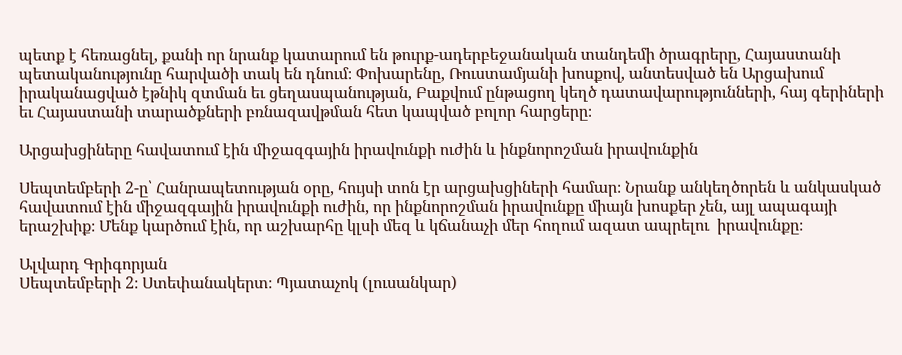պետք է հեռացնել, քանի որ նրանք կատարում են թուրք-ադերբեջանական տանդեմի ծրագրերը, Հայաստանի պետականությունը հարվածի տակ են դնում։ Փոխարենը, Ռուստամյանի խոսքով, անտեսված են Արցախում իրականացված էթնիկ զտման եւ ցեղասպանության, Բաքվում ընթացող կեղծ դատավարությունների, հայ գերիների եւ Հայաստանի տարածքների բռնազավթման հետ կապված բոլոր հարցերը։

Արցախցիները հավատում էին միջազգային իրավունքի ուժին և ինքնորոշման իրավունքին

Սեպտեմբերի 2-ը՝ Հանրապետության օրը, հույսի տոն էր արցախցիների համար։ Նրանք անկեղծորեն և անկասկած հավատում էին միջազգային իրավունքի ուժին, որ ինքնորոշման իրավունքը միայն խոսքեր չեն, այլ ապագայի երաշխիք։ Մենք կարծում էին, որ աշխարհը կլսի մեզ և կճանաչի մեր հողում ազատ ապրելու  իրավունքը։

Ալվարդ Գրիգորյան
Սեպտեմբերի 2։ Ստեփանակերտ։ Պյատաչոկ (լուսանկար)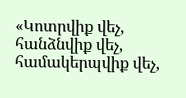«Կոտրվիք վեչ, հանձնվիք վեչ, համակերպվիք վեչ,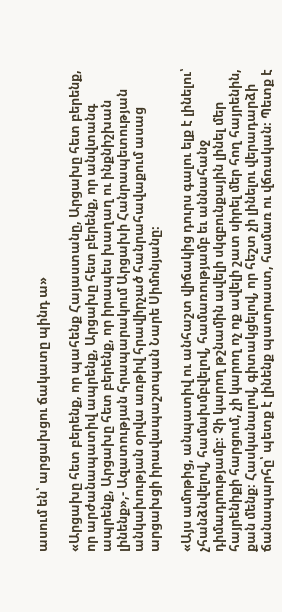ասում են՝ արցախցու ճակատը պինդ ա»

«Արցախը հետ բերենք, որ պահենք Հայաստանը, Արցախը հետ բերենք, որ արժանապատիվ ապրենք, Արցախը հետ բերենք, որ անվտանգ ապրենք, Արցախը հետ բերենք, որ իրապես խաղաղ ու ինքնիշխան լինենք»,- Ազատության հրապարակում Արցախի Հանրապետության անկախության օրվա առթիվ հրավիրչած հանրահավաքում ասաց արցախցի իրավապաշտպան Նարե Սիմոնյանը։

«Այս ամոթից, անպատիվ ու անհաշտ վիճակից դուրս գալու ելք է լինելու՝ չհանձնվելով, համախմբվելով, համառությամբ եւ աննահանջ դիմադրությամբ։ Չի կարող թշնամին ավելի սկզբունքային լինել մեր հայրենիքի հարցում, չի կարող ոչ ոք ավելի շատ սիրել մեր հող հայրենին, քան մենք։ Հասկանալով, գիտակցելով, որ հեշտ չի լինելու վերադարձի ճանապարհը՝ պետք է լինենք պատրաստ, համառ ու վճռական։ Պետք է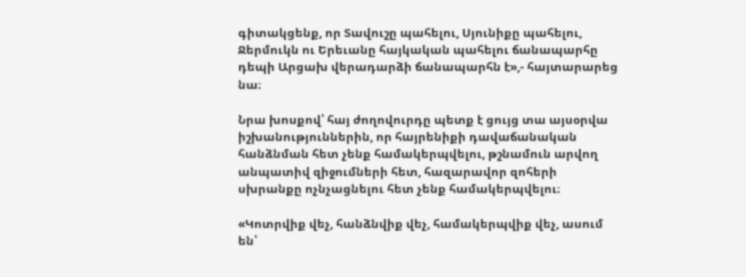գիտակցենք, որ Տավուշը պահելու, Սյունիքը պահելու, Ջերմուկն ու Երեւանը հայկական պահելու ճանապարհը դեպի Արցախ վերադարձի ճանապարհն է»,- հայտարարեց նա։

Նրա խոսքով՝ հայ ժողովուրդը պետք է ցույց տա այսօրվա իշխանություններին, որ հայրենիքի դավաճանական հանձնման հետ չենք համակերպվելու, թշնամուն արվող անպատիվ զիջումների հետ, հազարավոր զոհերի սխրանքը ոչնչացնելու հետ չենք համակերպվելու։

«Կոտրվիք վեչ, հանձնվիք վեչ, համակերպվիք վեչ, ասում են՝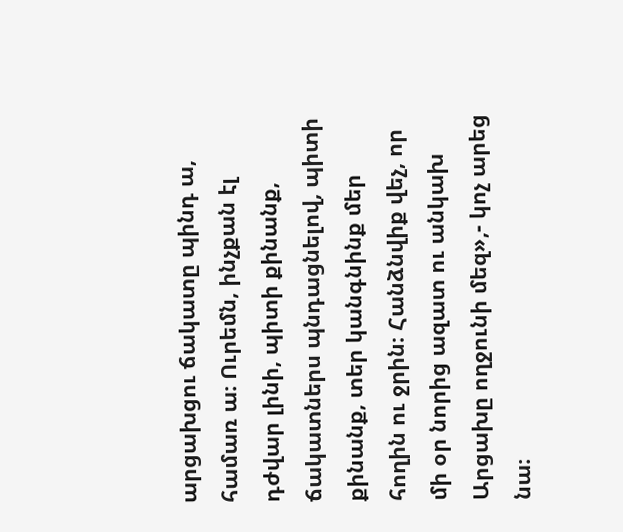արցախցու ճակատը պինդ ա, համառ ա։ Ուրեմն, ինչքան էլ դժվար լինի, պիտի քինանք, ճակատներս պնդացնելով, պիտի քինանք, տեր կանգնինք մեր հողին ու ջրին։ Հանձնվիք վեչ, որ մի օր նորից ազատ ու անկախ Արցախը ողջունի մեզ»,- կոչ արեց նա։